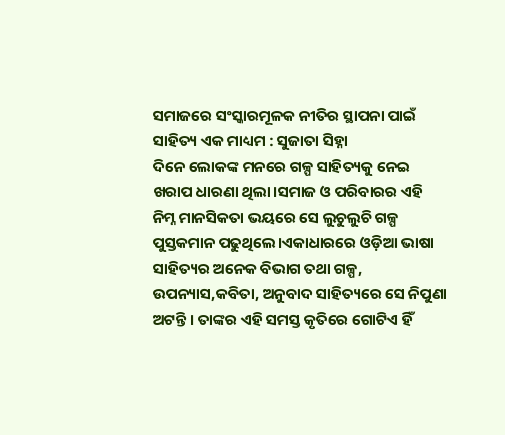ସମାଜରେ ସଂସ୍କାରମୂଳକ ନୀତିର ସ୍ଥାପନା ପାଇଁ ସାହିତ୍ୟ ଏକ ମାଧ୍ୟମ : ସୁଜାତା ସିହ୍ନା
ଦିନେ ଲୋକଙ୍କ ମନରେ ଗଳ୍ପ ସାହିତ୍ୟକୁ ନେଇ ଖରାପ ଧାରଣା ଥିଲା।ସମାଜ ଓ ପରିବାରର ଏହି ନିମ୍ନ ମାନସିକତା ଭୟରେ ସେ ଲୁଚୁଲୁଚି ଗଳ୍ପ ପୁସ୍ତକମାନ ପଢୁଥିଲେ।ଏକାଧାରରେ ଓଡ଼ିଆ ଭାଷା ସାହିତ୍ୟର ଅନେକ ବିଭାଗ ତଥା ଗଳ୍ପ, ଉପନ୍ୟାସ,କବିତା, ଅନୁବାଦ ସାହିତ୍ୟରେ ସେ ନିପୁଣା ଅଟନ୍ତି । ତାଙ୍କର ଏହି ସମସ୍ତ କୃତିରେ ଗୋଟିଏ ହିଁ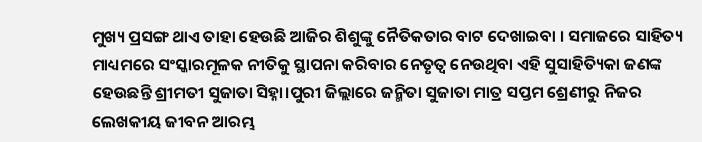ମୁଖ୍ୟ ପ୍ରସଙ୍ଗ ଥାଏ ତାହା ହେଉଛି ଆଜିର ଶିଶୁଙ୍କୁ ନୈତିକତାର ବାଟ ଦେଖାଇବା । ସମାଜରେ ସାହିତ୍ୟ ମାଧ୍ୟମରେ ସଂସ୍କାରମୂଳକ ନୀତିକୁ ସ୍ଥାପନା କରିବାର ନେତୃତ୍ୱ ନେଉଥିବା ଏହି ସୁସାହିତ୍ୟିକା ଜଣଙ୍କ ହେଉଛନ୍ତି ଶ୍ରୀମତୀ ସୁଜାତା ସିହ୍ନା।ପୁରୀ ଜିଲ୍ଲାରେ ଜନ୍ମିତା ସୁଜାତା ମାତ୍ର ସପ୍ତମ ଶ୍ରେଣୀରୁ ନିଜର ଲେଖକୀୟ ଜୀବନ ଆରମ୍ଭ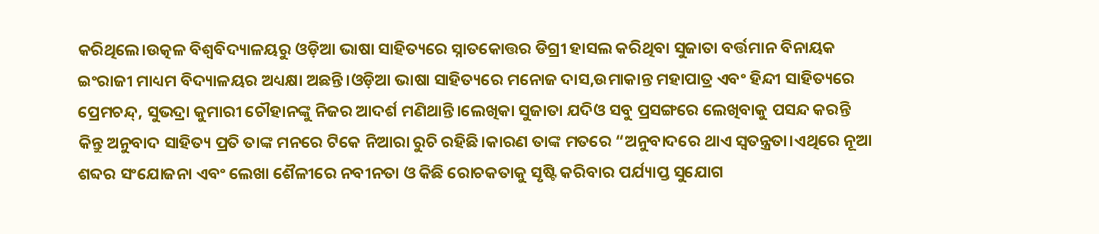କରିଥିଲେ।ଉତ୍କଳ ବିଶ୍ଵବିଦ୍ୟାଳୟରୁ ଓଡ଼ିଆ ଭାଷା ସାହିତ୍ୟରେ ସ୍ନାତକୋତ୍ତର ଡିଗ୍ରୀ ହାସଲ କରିଥିବା ସୁଜାତା ବର୍ତ୍ତମାନ ବିନାୟକ ଇଂରାଜୀ ମାଧ୍ୟମ ବିଦ୍ୟାଳୟର ଅଧ୍ୟକ୍ଷା ଅଛନ୍ତି।ଓଡ଼ିଆ ଭାଷା ସାହିତ୍ୟରେ ମନୋଜ ଦାସ,ଉମାକାନ୍ତ ମହାପାତ୍ର ଏବଂ ହିନ୍ଦୀ ସାହିତ୍ୟରେ ପ୍ରେମଚନ୍ଦ୍, ସୁଭଦ୍ରା କୁମାରୀ ଚୌହାନଙ୍କୁ ନିଜର ଆଦର୍ଶ ମଣିଥାନ୍ତି।ଲେଖିକା ସୁଜାତା ଯଦିଓ ସବୁ ପ୍ରସଙ୍ଗରେ ଲେଖିବାକୁ ପସନ୍ଦ କରନ୍ତି କିନ୍ତୁ ଅନୁବାଦ ସାହିତ୍ୟ ପ୍ରତି ତାଙ୍କ ମନରେ ଟିକେ ନିଆରା ରୁଚି ରହିଛି।କାରଣ ତାଙ୍କ ମତରେ “ଅନୁବାଦରେ ଥାଏ ସ୍ବତନ୍ତ୍ରତା।ଏଥିରେ ନୂଆ ଶବ୍ଦର ସଂଯୋଜନା ଏବଂ ଲେଖା ଶୈଳୀରେ ନବୀନତା ଓ କିଛି ରୋଚକତାକୁ ସୃଷ୍ଟି କରିବାର ପର୍ଯ୍ୟାପ୍ତ ସୁଯୋଗ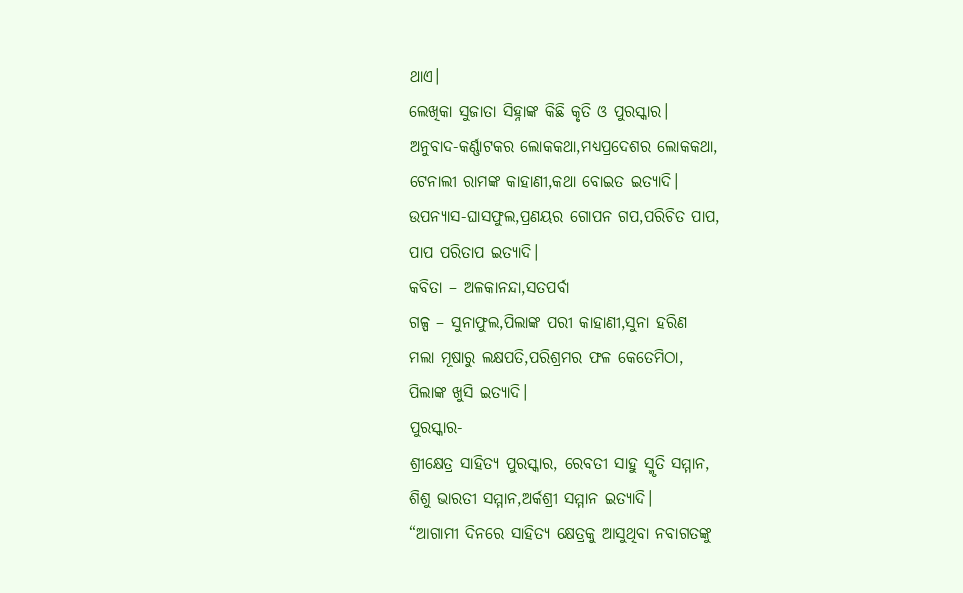ଥାଏ।
ଲେଖିକା ସୁଜାତା ସିହ୍ନାଙ୍କ କିଛି କୃତି ଓ ପୁରସ୍କାର।
ଅନୁବାଦ-କର୍ଣ୍ଣାଟକର ଲୋକକଥା,ମଧ୍ୟପ୍ରଦେଶର ଲୋକକଥା,
ଟେନାଲୀ ରାମଙ୍କ କାହାଣୀ,କଥା ବୋଇତ ଇତ୍ୟାଦି।
ଉପନ୍ୟାସ-ଘାସଫୁଲ,ପ୍ରଣୟର ଗୋପନ ଗପ,ପରିଚିତ ପାପ,
ପାପ ପରିତାପ ଇତ୍ୟାଦି।
କବିତା – ଅଳକାନନ୍ଦା,ସତପର୍ବା
ଗଳ୍ପ – ସୁନାଫୁଲ,ପିଲାଙ୍କ ପରୀ କାହାଣୀ,ସୁନା ହରିଣ
ମଲା ମୂଷାରୁ ଲକ୍ଷପତି,ପରିଶ୍ରମର ଫଳ କେତେମିଠା,
ପିଲାଙ୍କ ଖୁସି ଇତ୍ୟାଦି।
ପୁରସ୍କାର-
ଶ୍ରୀକ୍ଷେତ୍ର ସାହିତ୍ୟ ପୁରସ୍କାର, ରେବତୀ ସାହୁ ସ୍ମୃତି ସମ୍ମାନ,
ଶିଶୁ ଭାରତୀ ସମ୍ମାନ,ଅର୍କଶ୍ରୀ ସମ୍ମାନ ଇତ୍ୟାଦି।
“ଆଗାମୀ ଦିନରେ ସାହିତ୍ୟ କ୍ଷେତ୍ରକୁ ଆସୁଥିବା ନବାଗତଙ୍କୁ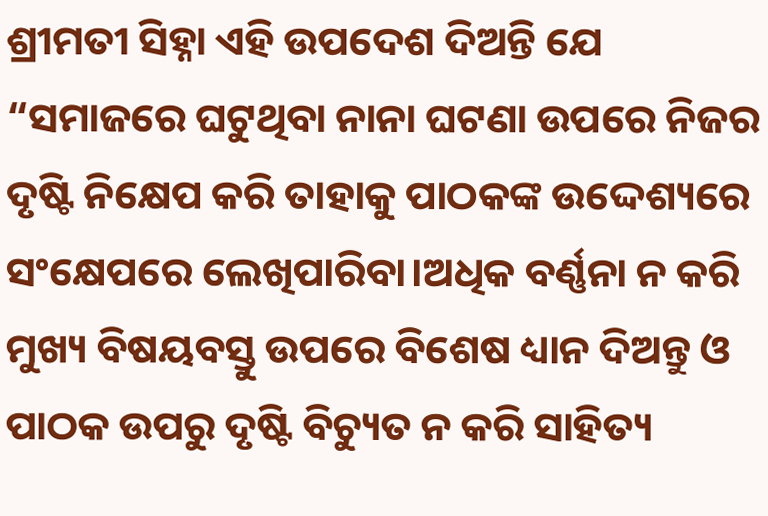ଶ୍ରୀମତୀ ସିହ୍ନା ଏହି ଉପଦେଶ ଦିଅନ୍ତି ଯେ “ସମାଜରେ ଘଟୁଥିବା ନାନା ଘଟଣା ଉପରେ ନିଜର ଦୃଷ୍ଟି ନିକ୍ଷେପ କରି ତାହାକୁ ପାଠକଙ୍କ ଉଦ୍ଦେଶ୍ୟରେ ସଂକ୍ଷେପରେ ଲେଖିପାରିବା।ଅଧିକ ବର୍ଣ୍ଣନା ନ କରି ମୁଖ୍ୟ ବିଷୟବସ୍ତୁ ଉପରେ ବିଶେଷ ଧ୍ୟାନ ଦିଅନ୍ତୁ ଓ ପାଠକ ଉପରୁ ଦୃଷ୍ଟି ବିଚ୍ୟୁତ ନ କରି ସାହିତ୍ୟ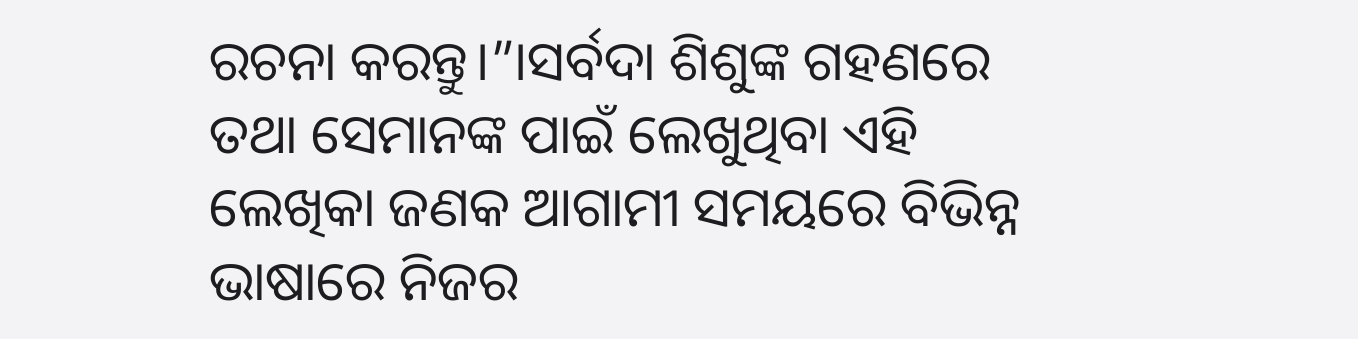ରଚନା କରନ୍ତୁ।”।ସର୍ବଦା ଶିଶୁଙ୍କ ଗହଣରେ ତଥା ସେମାନଙ୍କ ପାଇଁ ଲେଖୁଥିବା ଏହି ଲେଖିକା ଜଣକ ଆଗାମୀ ସମୟରେ ବିଭିନ୍ନ ଭାଷାରେ ନିଜର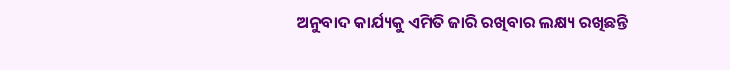ଅନୁବାଦ କାର୍ଯ୍ୟକୁ ଏମିତି ଜାରି ରଖିବାର ଲକ୍ଷ୍ୟ ରଖିଛନ୍ତି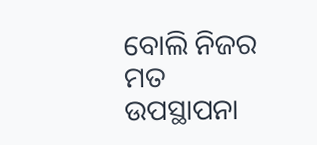ବୋଲି ନିଜର ମତ ଉପସ୍ଥାପନା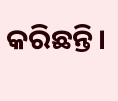କରିଛନ୍ତି।